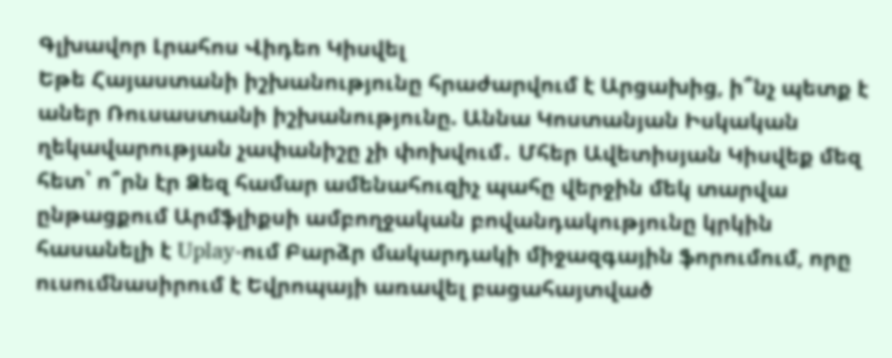Գլխավոր Լրահոս Վիդեո Կիսվել
Եթե Հայաստանի իշխանությունը հրաժարվում է Արցախից, ի՞նչ պետք է աներ Ռուսաստանի իշխանությունը. Աննա Կոստանյան Իսկական ղեկավարության չափանիշը չի փոխվում․ Մհեր Ավետիսյան Կիսվեք մեզ հետ՝ ո՞րն էր Ձեզ համար ամենահուզիչ պահը վերջին մեկ տարվա ընթացքում Արմֆլիքսի ամբողջական բովանդակությունը կրկին հասանելի է Uplay-ում Բարձր մակարդակի միջազգային ֆորումում, որը ուսումնասիրում է Եվրոպայի առավել բացահայտված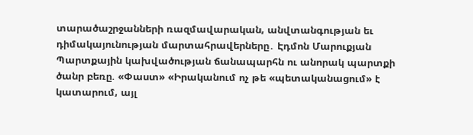տարածաշրջանների ռազմավարական, անվտանգության եւ դիմակայունության մարտահրավերները․ Էդմոն Մարուքյան Պարտքային կախվածության ճանապարհն ու անորակ պարտքի ծանր բեռը. «Փաստ» «Իրականում ոչ թե «պետականացում» է կատարում, այլ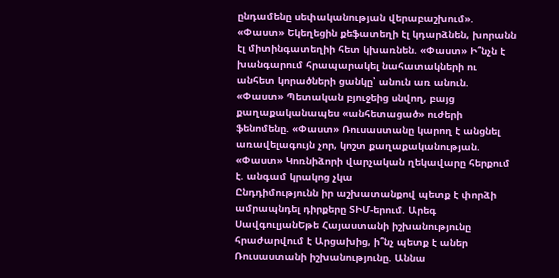ընդամենը սեփականության վերաբաշխում». «Փաստ» Եկեղեցին քեֆատեղի էլ կդարձնեն, խորանն էլ միտինգատեղիի հետ կխառնեն. «Փաստ» Ի՞նչն է խանգարում հրապարակել նահատակների ու անհետ կորածների ցանկը՝ անուն առ անուն. «Փաստ» Պետական բյուջեից սնվող, բայց քաղաքականապես «անհետացած» ուժերի ֆենոմենը. «Փաստ» Ռուսաստանը կարող է անցնել առավելագույն չոր, կոշտ քաղաքականության. «Փաստ» Կոռնիձորի վարչական ղեկավարը հերքում է. անգամ կրակոց չկա
Ընդդիմությունն իր աշխատանքով պետք է փորձի ամրապնդել դիրքերը ՏԻՄ-երում. Արեգ ՍավգուլյանԵթե Հայաստանի իշխանությունը հրաժարվում է Արցախից, ի՞նչ պետք է աներ Ռուսաստանի իշխանությունը. Աննա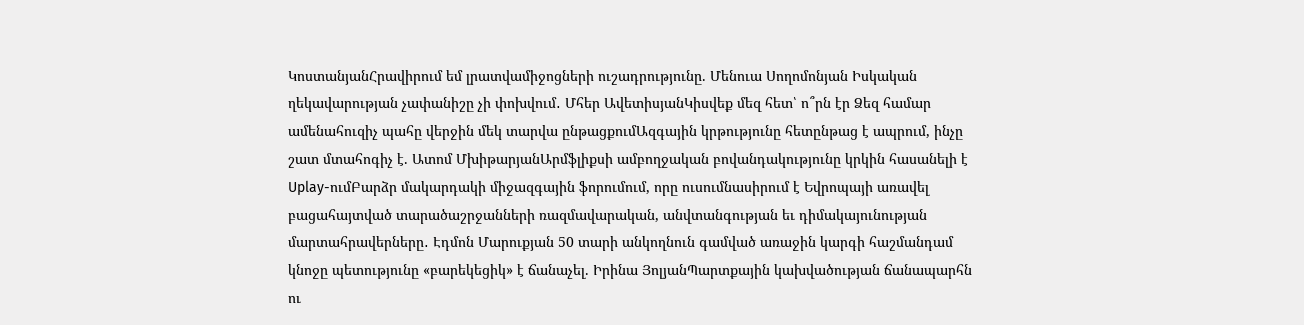ԿոստանյանՀրավիրում եմ լրատվամիջոցների ուշադրությունը. Մենուա Սողոմոնյան Իսկական ղեկավարության չափանիշը չի փոխվում․ Մհեր ԱվետիսյանԿիսվեք մեզ հետ՝ ո՞րն էր Ձեզ համար ամենահուզիչ պահը վերջին մեկ տարվա ընթացքումԱզգային կրթությունը հետընթաց է ապրում, ինչը շատ մտահոգիչ է. Ատոմ ՄխիթարյանԱրմֆլիքսի ամբողջական բովանդակությունը կրկին հասանելի է Uplay-ումԲարձր մակարդակի միջազգային ֆորումում, որը ուսումնասիրում է Եվրոպայի առավել բացահայտված տարածաշրջանների ռազմավարական, անվտանգության եւ դիմակայունության մարտահրավերները․ Էդմոն Մարուքյան 50 տարի անկողնուն գամված առաջին կարգի հաշմանդամ կնոջը պետությունը «բարեկեցիկ» է ճանաչել. Իրինա ՅոլյանՊարտքային կախվածության ճանապարհն ու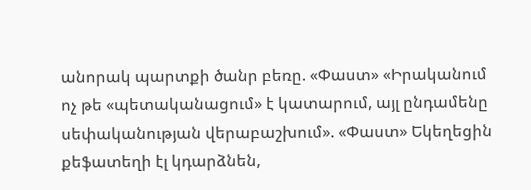անորակ պարտքի ծանր բեռը. «Փաստ» «Իրականում ոչ թե «պետականացում» է կատարում, այլ ընդամենը սեփականության վերաբաշխում». «Փաստ» Եկեղեցին քեֆատեղի էլ կդարձնեն,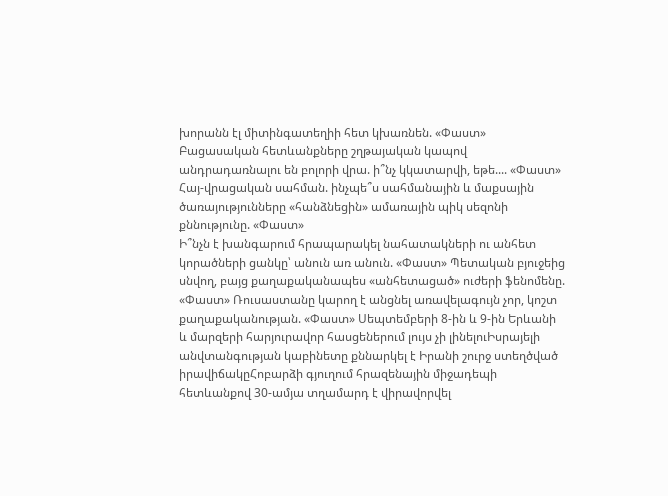խորանն էլ միտինգատեղիի հետ կխառնեն. «Փաստ»
Բացասական հետևանքները շղթայական կապով անդրադառնալու են բոլորի վրա. ի՞նչ կկատարվի, եթե.... «Փաստ»
Հայ-վրացական սահման. ինչպե՞ս սահմանային և մաքսային ծառայությունները «հանձնեցին» ամառային պիկ սեզոնի քննությունը. «Փաստ»
Ի՞նչն է խանգարում հրապարակել նահատակների ու անհետ կորածների ցանկը՝ անուն առ անուն. «Փաստ» Պետական բյուջեից սնվող, բայց քաղաքականապես «անհետացած» ուժերի ֆենոմենը. «Փաստ» Ռուսաստանը կարող է անցնել առավելագույն չոր, կոշտ քաղաքականության. «Փաստ» Սեպտեմբերի 8-ին և 9-ին Երևանի և մարզերի հարյուրավոր հասցեներում լույս չի լինելուԻսրայելի անվտանգության կաբինետը քննարկել է Իրանի շուրջ ստեղծված իրավիճակըՀոբարձի գյուղում հրազենային միջադեպի հետևանքով 30-ամյա տղամարդ է վիրավորվել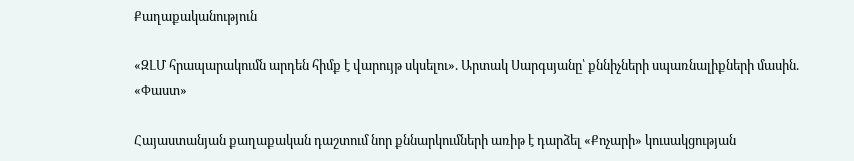Քաղաքականություն

«ԶԼՄ հրապարակումն արդեն հիմք է վարույթ սկսելու». Արտակ Սարգսյանը՝ քննիչների սպառնալիքների մասին. «Փաստ»

Հայաստանյան քաղաքական դաշտում նոր քննարկումների առիթ է դարձել «Քոչարի» կուսակցության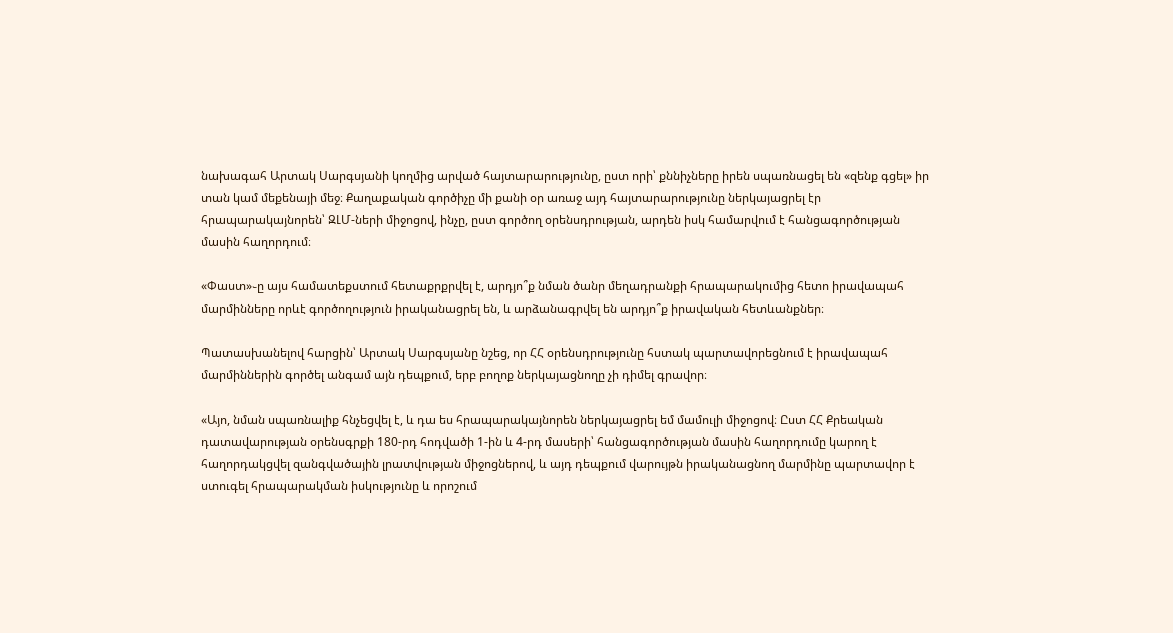նախագահ Արտակ Սարգսյանի կողմից արված հայտարարությունը, ըստ որի՝ քննիչները իրեն սպառնացել են «զենք գցել» իր տան կամ մեքենայի մեջ։ Քաղաքական գործիչը մի քանի օր առաջ այդ հայտարարությունը ներկայացրել էր հրապարակայնորեն՝ ԶԼՄ-ների միջոցով, ինչը, ըստ գործող օրենսդրության, արդեն իսկ համարվում է հանցագործության մասին հաղորդում։

«Փաստ»֊ը այս համատեքստում հետաքրքրվել է, արդյո՞ք նման ծանր մեղադրանքի հրապարակումից հետո իրավապահ մարմինները որևէ գործողություն իրականացրել են, և արձանագրվել են արդյո՞ք իրավական հետևանքներ։

Պատասխանելով հարցին՝ Արտակ Սարգսյանը նշեց, որ ՀՀ օրենսդրությունը հստակ պարտավորեցնում է իրավապահ մարմիններին գործել անգամ այն դեպքում, երբ բողոք ներկայացնողը չի դիմել գրավոր։

«Այո, նման սպառնալիք հնչեցվել է, և դա ես հրապարակայնորեն ներկայացրել եմ մամուլի միջոցով։ Ըստ ՀՀ Քրեական դատավարության օրենսգրքի 180-րդ հոդվածի 1-ին և 4-րդ մասերի՝ հանցագործության մասին հաղորդումը կարող է հաղորդակցվել զանգվածային լրատվության միջոցներով, և այդ դեպքում վարույթն իրականացնող մարմինը պարտավոր է ստուգել հրապարակման իսկությունը և որոշում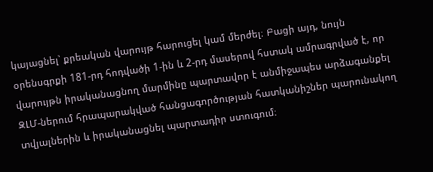կայացնել՝ քրեական վարույթ հարուցել կամ մերժել։ Բացի այդ, նույն օրենսգրքի 181-րդ հոդվածի 1-ին և 2-րդ մասերով հստակ ամրագրված է, որ վարույթն իրականացնող մարմինը պարտավոր է անմիջապես արձագանքել ԶԼՄ-ներում հրապարակված հանցագործության հատկանիշներ պարունակող տվյալներին և իրականացնել պարտադիր ստուգում։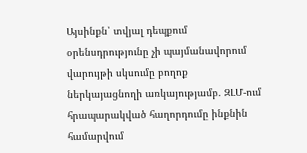Այսինքն՝ տվյալ դեպքում օրենսդրությունը չի պայմանավորում վարույթի սկսումը բողոք ներկայացնողի առկայությամբ․ ԶԼՄ-ում հրապարակված հաղորդումը ինքնին համարվում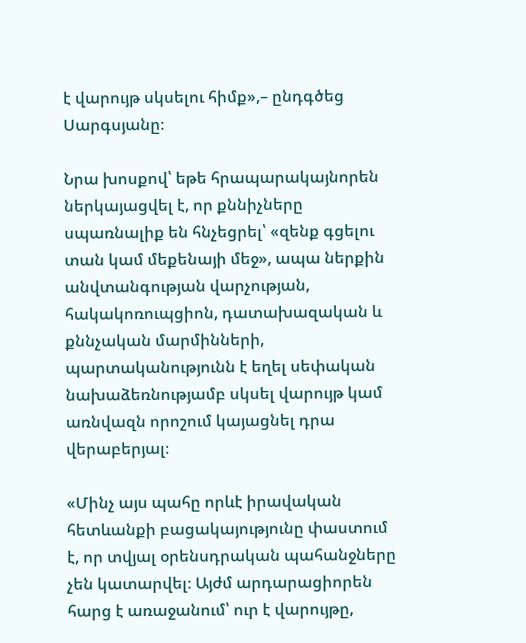է վարույթ սկսելու հիմք»,– ընդգծեց Սարգսյանը։

Նրա խոսքով՝ եթե հրապարակայնորեն ներկայացվել է, որ քննիչները սպառնալիք են հնչեցրել՝ «զենք գցելու տան կամ մեքենայի մեջ», ապա ներքին անվտանգության վարչության, հակակոռուպցիոն, դատախազական և քննչական մարմինների, պարտականությունն է եղել սեփական նախաձեռնությամբ սկսել վարույթ կամ առնվազն որոշում կայացնել դրա վերաբերյալ։

«Մինչ այս պահը որևէ իրավական հետևանքի բացակայությունը փաստում է, որ տվյալ օրենսդրական պահանջները չեն կատարվել։ Այժմ արդարացիորեն հարց է առաջանում՝ ուր է վարույթը,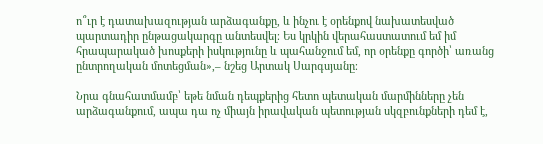ո՞ւր է դատախազության արձագանքը, և ինչու է օրենքով նախատեսված պարտադիր ընթացակարգը անտեսվել։ Ես կրկին վերահաստատում եմ իմ հրապարակած խոսքերի իսկությունը և պահանջում եմ, որ օրենքը գործի՝ առանց ընտրողական մոտեցման»,– նշեց Արտակ Սարգսյանը։

Նրա գնահատմամբ՝ եթե նման դեպքերից հետո պետական մարմինները չեն արձագանքում, ապա դա ոչ միայն իրավական պետության սկզբունքների դեմ է,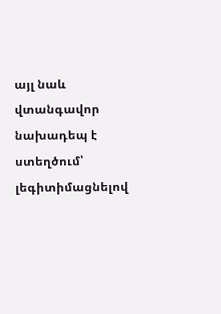այլ նաև վտանգավոր նախադեպ է ստեղծում՝ լեգիտիմացնելով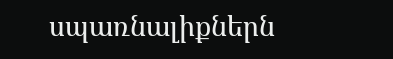սպառնալիքներն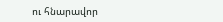ու հնարավոր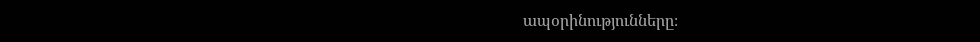ապօրինությունները։